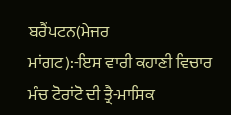ਬਰੈਂਪਟਨ(ਮੇਜਰ
ਮਾਂਗਟ):-ਇਸ ਵਾਰੀ ਕਹਾਣੀ ਵਿਚਾਰ ਮੰਚ ਟੋਰਾਂਟੋ ਦੀ ਤ੍ਰੈ-ਮਾਸਿਕ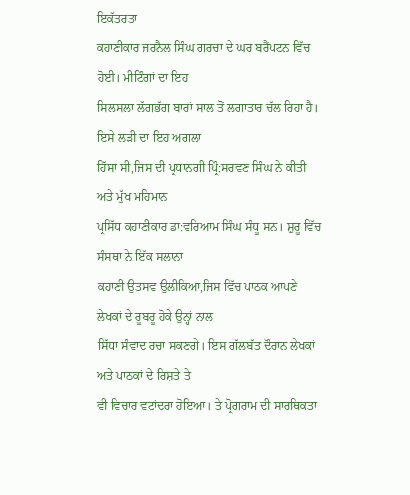ਇਕੱਤਰਤਾ
ਕਹਾਣੀਕਾਰ ਜਰਨੈਲ ਸਿੰਘ ਗਰਚਾ ਦੇ ਘਰ ਬਰੈਂਪਟਨ ਵਿੱਚ ਹੋਈ। ਮੀਟਿੰਗਾਂ ਦਾ ਇਹ
ਸਿਲਸਲਾ ਲੱਗਭੱਗ ਬਾਰਾਂ ਸਾਲ ਤੋਂ ਲਗਾਤਾਰ ਚੱਲ ਰਿਹਾ ਹੈ। ਇਸੇ ਲੜੀ ਦਾ ਇਹ ਅਗਲਾ
ਹਿੱਸਾ ਸੀ,ਜਿਸ ਦੀ ਪ੍ਰਧਾਨਗੀ ਪ੍ਰਿੰ:ਸਰਵਣ ਸਿੰਘ ਨੇ ਕੀਤੀ ਅਤੇ ਮੁੱਖ ਮਹਿਮਾਨ
ਪ੍ਰਸਿੱਧ ਕਹਾਣੀਕਾਰ ਡਾ:ਵਰਿਆਮ ਸਿੰਘ ਸੰਧੂ ਸਨ। ਸ਼ੁਰੂ ਵਿੱਚ ਸੰਸਥਾ ਨੇ ਇੱਕ ਸਲਾਨਾ
ਕਹਾਣੀ ਉਤਸਵ ਉਲੀਕਿਆ,ਜਿਸ ਵਿੱਚ ਪਾਠਕ ਆਪਣੇ ਲੇਖਕਾਂ ਦੇ ਰੂਬਰੂ ਹੋਕੇ ਉਨ੍ਹਾਂ ਨਾਲ
ਸਿੱਧਾ ਸੰਵਾਦ ਰਚਾ ਸਕਣਗੇ। ਇਸ ਗੱਲਬੱਤ ਦੌਰਾਨ ਲੇਖਕਾਂ ਅਤੇ ਪਾਠਕਾਂ ਦੇ ਰਿਸ਼ਤੇ ਤੇ
ਵੀ ਵਿਚਾਰ ਵਟਾਂਦਰਾ ਹੋਇਆ। ਤੇ ਪ੍ਰੋਗਰਾਮ ਦੀ ਸਾਰਥਿਕਤਾ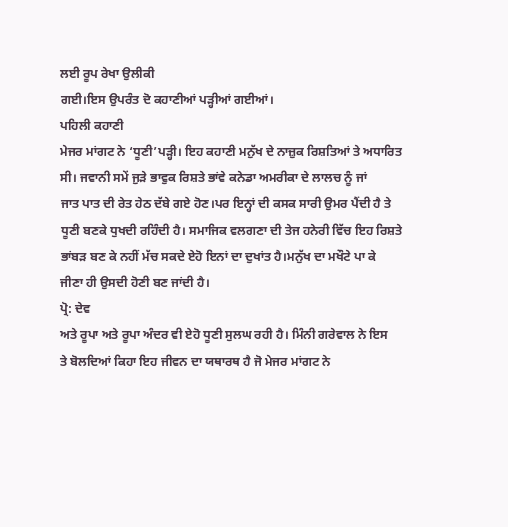ਲਈ ਰੂਪ ਰੇਖਾ ਉਲੀਕੀ
ਗਈ।ਇਸ ਉਪਰੰਤ ਦੋ ਕਹਾਣੀਆਂ ਪੜ੍ਹੀਆਂ ਗਈਆਂ।
ਪਹਿਲੀ ਕਹਾਣੀ
ਮੇਜਰ ਮਾਂਗਟ ਨੇ ‘ਧੂਣੀ’ਪੜ੍ਹੀ। ਇਹ ਕਹਾਣੀ ਮਨੁੱਖ ਦੇ ਨਾਜ਼ੁਕ ਰਿਸ਼ਤਿਆਂ ਤੇ ਅਧਾਰਿਤ
ਸੀ। ਜਵਾਨੀ ਸਮੇਂ ਜੁੜੇ ਭਾਵੁਕ ਰਿਸ਼ਤੇ ਭਾਂਵੇ ਕਨੇਡਾ ਅਮਰੀਕਾ ਦੇ ਲਾਲਚ ਨੂੰ ਜਾਂ
ਜਾਤ ਪਾਤ ਦੀ ਰੇਤ ਹੇਠ ਦੱਬੇ ਗਏ ਹੋਣ।ਪਰ ਇਨ੍ਹਾਂ ਦੀ ਕਸਕ ਸਾਰੀ ਉਮਰ ਪੈਂਦੀ ਹੈ ਤੇ
ਧੂਣੀ ਬਣਕੇ ਧੁਖਦੀ ਰਹਿੰਦੀ ਹੈ। ਸਮਾਜਿਕ ਵਲਗਣਾ ਦੀ ਤੇਜ ਹਨੇਰੀ ਵਿੱਚ ਇਹ ਰਿਸ਼ਤੇ
ਭਾਂਬੜ ਬਣ ਕੇ ਨਹੀਂ ਮੱਚ ਸਕਦੇ ਏਹੋ ਇਨਾਂ ਦਾ ਦੁਖਾਂਤ ਹੈ।ਮਨੁੱਖ ਦਾ ਮਖੌਟੇ ਪਾ ਕੇ
ਜੀਣਾ ਹੀ ਉਸਦੀ ਹੋਣੀ ਬਣ ਜਾਂਦੀ ਹੈ।
ਪ੍ਰੋ: ਦੇਵ
ਅਤੇ ਰੂਪਾ ਅਤੇ ਰੂਪਾ ਅੰਦਰ ਵੀ ਏਹੋ ਧੂਣੀ ਸੁਲਘ ਰਹੀ ਹੈ। ਮਿੰਨੀ ਗਰੇਵਾਲ ਨੇ ਇਸ
ਤੇ ਬੋਲਦਿਆਂ ਕਿਹਾ ਇਹ ਜੀਵਨ ਦਾ ਯਥਾਰਥ ਹੈ ਜੋ ਮੇਜਰ ਮਾਂਗਟ ਨੇ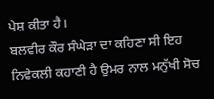ਪੇਸ਼ ਕੀਤਾ ਹੈ।
ਬਲਵੀਰ ਕੌਰ ਸੰਘੇੜਾ ਦਾ ਕਹਿਣਾ ਸੀ ਇਹ ਨਿਵੇਕਲੀ ਕਹਾਣੀ ਹੈ ਉਮਰ ਨਾਲ ਮਨੁੱਖੀ ਸੋਚ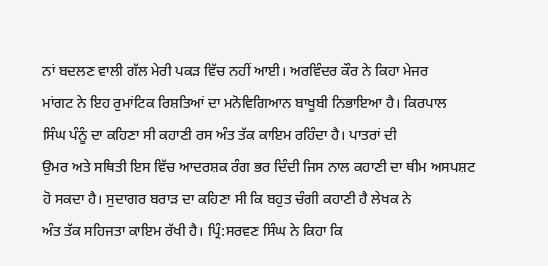ਨਾਂ ਬਦਲਣ ਵਾਲੀ ਗੱਲ ਮੇਰੀ ਪਕੜ ਵਿੱਚ ਨਹੀਂ ਆਈ। ਅਰਵਿੰਦਰ ਕੌਰ ਨੇ ਕਿਹਾ ਮੇਜਰ
ਮਾਂਗਟ ਨੇ ਇਹ ਰੁਮਾਂਟਿਕ ਰਿਸ਼ਤਿਆਂ ਦਾ ਮਨੋਵਿਗਿਆਨ ਬਾਖੂਬੀ ਨਿਭਾਇਆ ਹੈ। ਕਿਰਪਾਲ
ਸਿੰਘ ਪੰਨੂੰ ਦਾ ਕਹਿਣਾ ਸੀ ਕਹਾਣੀ ਰਸ ਅੰਤ ਤੱਕ ਕਾਇਮ ਰਹਿੰਦਾ ਹੈ। ਪਾਤਰਾਂ ਦੀ
ਉਮਰ ਅਤੇ ਸਥਿਤੀ ਇਸ ਵਿੱਚ ਆਦਰਸ਼ਕ ਰੰਗ ਭਰ ਦਿੰਦੀ ਜਿਸ ਨਾਲ ਕਹਾਣੀ ਦਾ ਥੀਮ ਅਸਪਸ਼ਟ
ਹੋ ਸਕਦਾ ਹੈ। ਸੁਦਾਗਰ ਬਰਾੜ ਦਾ ਕਹਿਣਾ ਸੀ ਕਿ ਬਹੁਤ ਚੰਗੀ ਕਹਾਣੀ ਹੈ ਲੇਖਕ ਨੇ
ਅੰਤ ਤੱਕ ਸਹਿਜਤਾ ਕਾਇਮ ਰੱਖੀ ਹੈ। ਪ੍ਰਿੰ:ਸਰਵਣ ਸਿੰਘ ਨੇ ਕਿਹਾ ਕਿ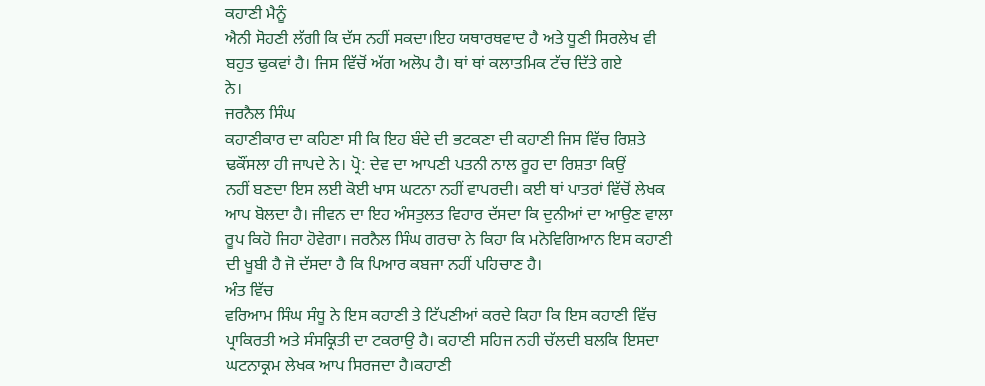ਕਹਾਣੀ ਮੈਨੂੰ
ਐਨੀ ਸੋਹਣੀ ਲੱਗੀ ਕਿ ਦੱਸ ਨਹੀਂ ਸਕਦਾ।ਇਹ ਯਥਾਰਥਵਾਦ ਹੈ ਅਤੇ ਧੂਣੀ ਸਿਰਲੇਖ ਵੀ
ਬਹੁਤ ਢੁਕਵਾਂ ਹੈ। ਜਿਸ ਵਿੱਚੋਂ ਅੱਗ ਅਲੋਪ ਹੈ। ਥਾਂ ਥਾਂ ਕਲਾਤਮਿਕ ਟੱਚ ਦਿੱਤੇ ਗਏ
ਨੇ।
ਜਰਨੈਲ ਸਿੰਘ
ਕਹਾਣੀਕਾਰ ਦਾ ਕਹਿਣਾ ਸੀ ਕਿ ਇਹ ਬੰਦੇ ਦੀ ਭਟਕਣਾ ਦੀ ਕਹਾਣੀ ਜਿਸ ਵਿੱਚ ਰਿਸ਼ਤੇ
ਢਕੌਂਸਲਾ ਹੀ ਜਾਪਦੇ ਨੇ। ਪ੍ਰੋ: ਦੇਵ ਦਾ ਆਪਣੀ ਪਤਨੀ ਨਾਲ ਰੂਹ ਦਾ ਰਿਸ਼ਤਾ ਕਿਉਂ
ਨਹੀਂ ਬਣਦਾ ਇਸ ਲਈ ਕੋਈ ਖਾਸ ਘਟਨਾ ਨਹੀਂ ਵਾਪਰਦੀ। ਕਈ ਥਾਂ ਪਾਤਰਾਂ ਵਿੱਚੋਂ ਲੇਖਕ
ਆਪ ਬੋਲਦਾ ਹੈ। ਜੀਵਨ ਦਾ ਇਹ ਅੰਸਤੁਲਤ ਵਿਹਾਰ ਦੱਸਦਾ ਕਿ ਦੁਨੀਆਂ ਦਾ ਆਉਣ ਵਾਲਾ
ਰੂਪ ਕਿਹੋ ਜਿਹਾ ਹੋਵੇਗਾ। ਜਰਨੈਲ ਸਿੰਘ ਗਰਚਾ ਨੇ ਕਿਹਾ ਕਿ ਮਨੋਵਿਗਿਆਨ ਇਸ ਕਹਾਣੀ
ਦੀ ਖੂਬੀ ਹੈ ਜੋ ਦੱਸਦਾ ਹੈ ਕਿ ਪਿਆਰ ਕਬਜਾ ਨਹੀਂ ਪਹਿਚਾਣ ਹੈ।
ਅੰਤ ਵਿੱਚ
ਵਰਿਆਮ ਸਿੰਘ ਸੰਧੂ ਨੇ ਇਸ ਕਹਾਣੀ ਤੇ ਟਿੱਪਣੀਆਂ ਕਰਦੇ ਕਿਹਾ ਕਿ ਇਸ ਕਹਾਣੀ ਵਿੱਚ
ਪ੍ਰਾਕਿਰਤੀ ਅਤੇ ਸੰਸਕ੍ਰਿਤੀ ਦਾ ਟਕਰਾਉ ਹੈ। ਕਹਾਣੀ ਸਹਿਜ ਨਹੀ ਚੱਲਦੀ ਬਲਕਿ ਇਸਦਾ
ਘਟਨਾਕ੍ਰਮ ਲੇਖਕ ਆਪ ਸਿਰਜਦਾ ਹੈ।ਕਹਾਣੀ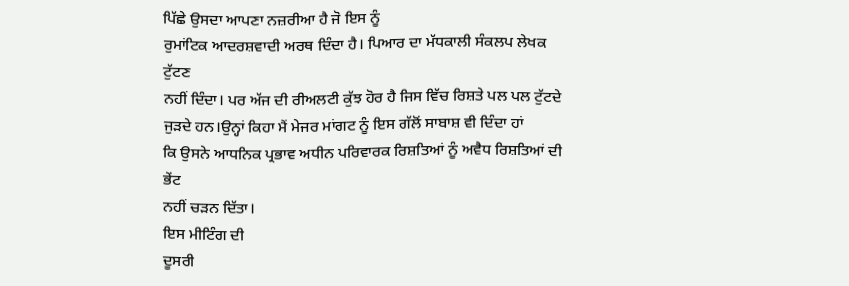ਪਿੱਛੇ ਉਸਦਾ ਆਪਣਾ ਨਜ਼ਰੀਆ ਹੈ ਜੋ ਇਸ ਨੂੰ
ਰੁਮਾਂਟਿਕ ਆਦਰਸ਼ਵਾਦੀ ਅਰਥ ਦਿੰਦਾ ਹੈ। ਪਿਆਰ ਦਾ ਮੱਧਕਾਲੀ ਸੰਕਲਪ ਲੇਖਕ ਟੁੱਟਣ
ਨਹੀਂ ਦਿੰਦਾ। ਪਰ ਅੱਜ ਦੀ ਰੀਅਲਟੀ ਕੁੱਝ ਹੋਰ ਹੈ ਜਿਸ ਵਿੱਚ ਰਿਸ਼ਤੇ ਪਲ ਪਲ ਟੁੱਟਦੇ
ਜੁੜਦੇ ਹਨ।ਉਨ੍ਹਾਂ ਕਿਹਾ ਮੈਂ ਮੇਜਰ ਮਾਂਗਟ ਨੂੰ ਇਸ ਗੱਲੋਂ ਸਾਬਾਸ਼ ਵੀ ਦਿੰਦਾ ਹਾਂ
ਕਿ ਉਸਨੇ ਆਧਨਿਕ ਪ੍ਰਭਾਵ ਅਧੀਨ ਪਰਿਵਾਰਕ ਰਿਸ਼ਤਿਆਂ ਨੂੰ ਅਵੈਧ ਰਿਸ਼ਤਿਆਂ ਦੀ ਭੇਂਟ
ਨਹੀਂ ਚੜਨ ਦਿੱਤਾ।
ਇਸ ਮੀਟਿੰਗ ਦੀ
ਦੂਸਰੀ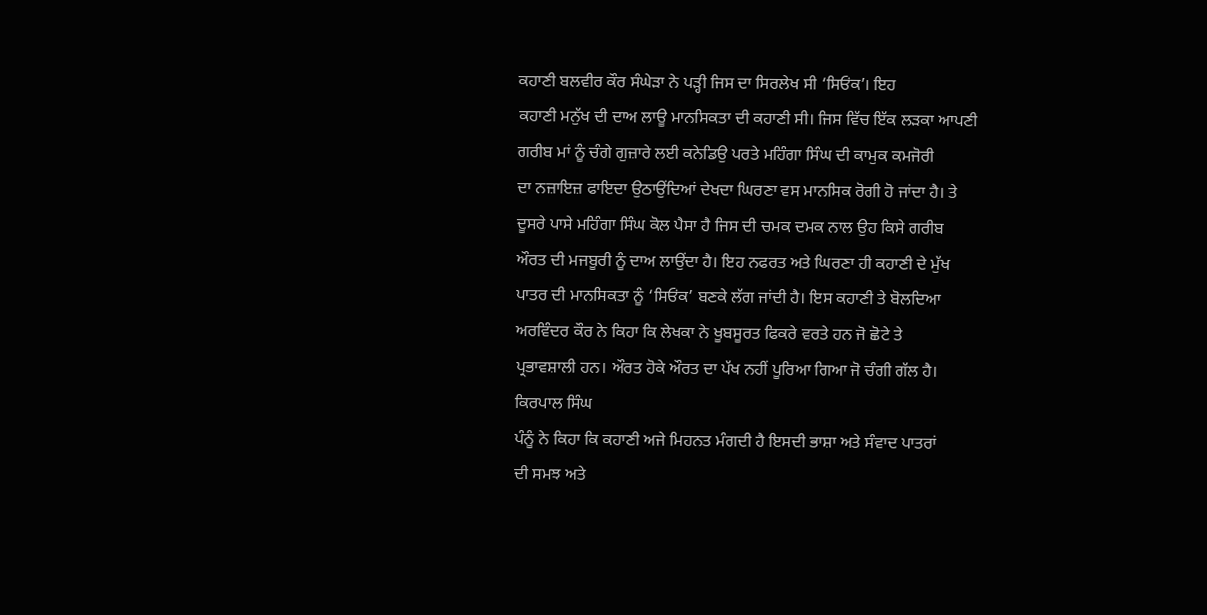ਕਹਾਣੀ ਬਲਵੀਰ ਕੌਰ ਸੰਘੇੜਾ ਨੇ ਪੜ੍ਹੀ ਜਿਸ ਦਾ ਸਿਰਲੇਖ ਸੀ ‘ਸਿਓਂਕ’। ਇਹ
ਕਹਾਣੀ ਮਨੁੱਖ ਦੀ ਦਾਅ ਲਾਊ ਮਾਨਸਿਕਤਾ ਦੀ ਕਹਾਣੀ ਸੀ। ਜਿਸ ਵਿੱਚ ਇੱਕ ਲੜਕਾ ਆਪਣੀ
ਗਰੀਬ ਮਾਂ ਨੂੰ ਚੰਗੇ ਗੁਜ਼ਾਰੇ ਲਈ ਕਨੇਡਿਉ ਪਰਤੇ ਮਹਿੰਗਾ ਸਿੰਘ ਦੀ ਕਾਮੁਕ ਕਮਜੋਰੀ
ਦਾ ਨਜ਼ਾਇਜ਼ ਫਾਇਦਾ ਉਠਾਉਂਦਿਆਂ ਦੇਖਦਾ ਘਿਰਣਾ ਵਸ ਮਾਨਸਿਕ ਰੋਗੀ ਹੋ ਜਾਂਦਾ ਹੈ। ਤੇ
ਦੂਸਰੇ ਪਾਸੇ ਮਹਿੰਗਾ ਸਿੰਘ ਕੋਲ ਪੈਸਾ ਹੈ ਜਿਸ ਦੀ ਚਮਕ ਦਮਕ ਨਾਲ ਉਹ ਕਿਸੇ ਗਰੀਬ
ਔਰਤ ਦੀ ਮਜਬੂਰੀ ਨੂੰ ਦਾਅ ਲਾਉਂਦਾ ਹੈ। ਇਹ ਨਫਰਤ ਅਤੇ ਘਿਰਣਾ ਹੀ ਕਹਾਣੀ ਦੇ ਮੁੱਖ
ਪਾਤਰ ਦੀ ਮਾਨਸਿਕਤਾ ਨੂੰ ‘ਸਿਓਂਕ’ ਬਣਕੇ ਲੱਗ ਜਾਂਦੀ ਹੈ। ਇਸ ਕਹਾਣੀ ਤੇ ਬੋਲਦਿਆ
ਅਰਵਿੰਦਰ ਕੌਰ ਨੇ ਕਿਹਾ ਕਿ ਲੇਖਕਾ ਨੇ ਖੂਬਸੂਰਤ ਫਿਕਰੇ ਵਰਤੇ ਹਨ ਜੋ ਛੋਟੇ ਤੇ
ਪ੍ਰਭਾਵਸ਼ਾਲੀ ਹਨ। ਔਰਤ ਹੋਕੇ ਔਰਤ ਦਾ ਪੱਖ ਨਹੀਂ ਪੂਰਿਆ ਗਿਆ ਜੋ ਚੰਗੀ ਗੱਲ ਹੈ।
ਕਿਰਪਾਲ ਸਿੰਘ
ਪੰਨੂੰ ਨੇ ਕਿਹਾ ਕਿ ਕਹਾਣੀ ਅਜੇ ਮਿਹਨਤ ਮੰਗਦੀ ਹੈ ਇਸਦੀ ਭਾਸ਼ਾ ਅਤੇ ਸੰਵਾਦ ਪਾਤਰਾਂ
ਦੀ ਸਮਝ ਅਤੇ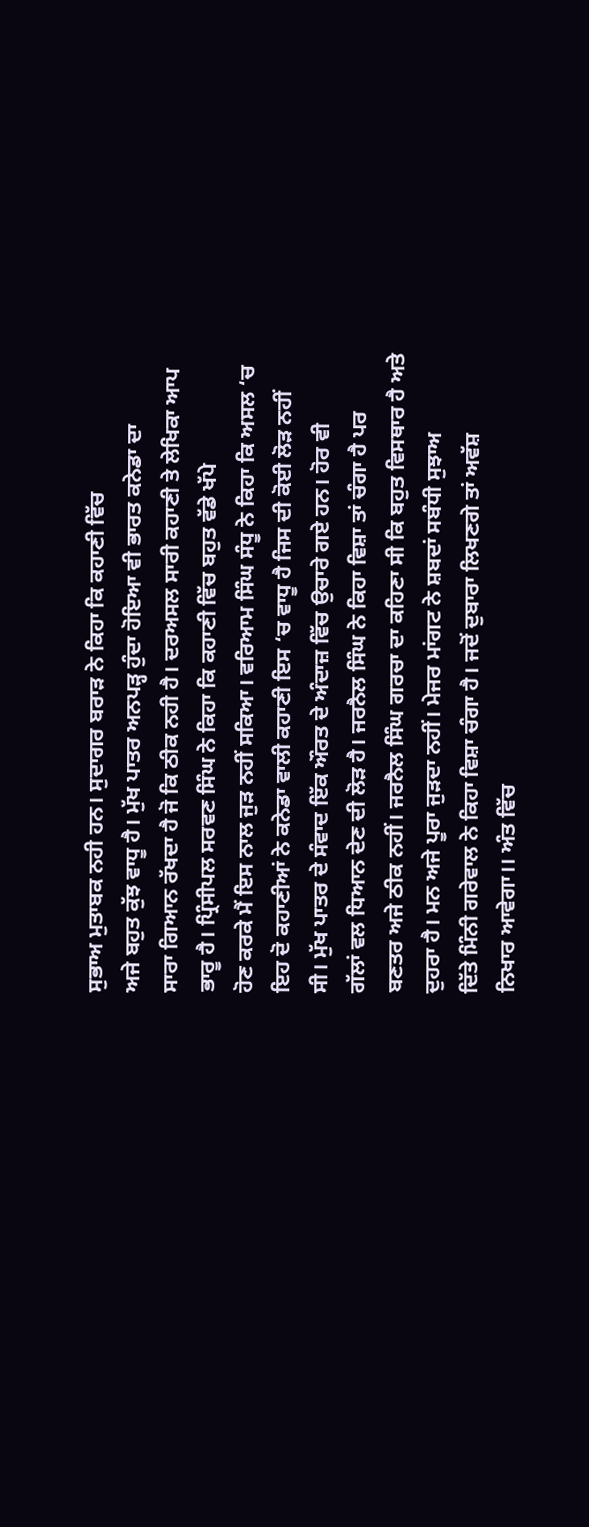ਸੁਭਾਅ ਮੁਤਾਬਕ ਨਹੀ ਹਨ। ਸੁਦਾਗਰ ਬਰਾੜ ਨੇ ਕਿਹਾ ਕਿ ਕਹਾਣੀ ਵਿੱਚ
ਅਜੇ ਬਹੁਤ ਕੁੱਝ ਵਾਧੂ ਹੈ। ਮੁੱਖ ਪਾਤਰ ਅਨਪੜ੍ਹ ਹੁੰਦਾ ਹੋਇਆ ਵੀ ਭਾਰਤ ਕਨੇਡਾ ਦਾ
ਸਾਰਾ ਗਿਆਨ ਰੱਖਦਾ ਹੈ ਜੋ ਕਿ ਠੀਕ ਨਹੀ ਹੈ। ਦਰਅਸਲ ਸਾਰੀ ਕਹਾਣੀ ਤੇ ਲੇਖਿਕਾ ਆਪ
ਭਾਰੂ ਹੈ। ਪ੍ਰਿੰਸੀਪਲ ਸਰਵਣ ਸਿੰਘ ਨੇ ਕਿਹਾ ਕਿ ਕਹਾਣੀ ਵਿੱਚ ਬਹੁਤ ਵੱਡੇ ਖੱਪੇ
ਹੋਣ ਕਰਕੇ ਮੈਂ ਇਸ ਨਾਲ ਜੁੜ ਨਹੀਂ ਸਕਿਆ। ਵਰਿਆਮ ਸਿੰਘ ਸੰਧੂ ਨੇ ਕਿਹਾ ਕਿ ਅਸਲ ‘ਚ
ਇਹ ਦੋ ਕਹਾਣੀਆਂ ਨੇ ਕਨੇਡਾ ਵਾਲੀ ਕਹਾਣੀ ਇਸ ‘ਚ ਵਾਧੂ ਹੈ ਜਿਸ ਦੀ ਕੋਈ ਲੋੜ ਨਹੀਂ
ਸੀ। ਮੁੱਖ ਪਾਤਰ ਦੇ ਸੰਵਾਦ ਇੱਕ ਔਰਤ ਦੇ ਅੰਦਾਜ਼ ਵਿੱਚ ਉਚਾਰੇ ਗਏ ਹਨ। ਹੋਰ ਵੀ
ਗੱਲਾਂ ਵਲ ਧਿਆਨ ਦੇਣ ਦੀ ਲੋੜ ਹੈ। ਜਰਨੈਲ ਸਿੰਘ ਨੇ ਕਿਹਾ ਵਿਸ਼ਾ ਤਾਂ ਚੰਗਾ ਹੈ ਪਰ
ਬਣਤਰ ਅਜੇ ਠੀਕ ਨਹੀਂ। ਜਰਨੈਲ ਸਿੰਘ ਗਰਚਾ ਦਾ ਕਹਿਣਾ ਸੀ ਕਿ ਬਹੁਤ ਵਿਸਥਾਰ ਹੈ ਅਤੇ
ਦੁਹਰਾ ਹੈ। ਮਨ ਅਜੇ ਪੂਰਾ ਜੁੜਦਾ ਨਹੀਂ। ਮੇਜਰ ਮਾਂਗਟ ਨੇ ਸ਼ਬਦਾਂ ਸਬੰਧੀ ਸੁਝਾਅ
ਦਿੱਤੇ ਮਿੰਨੀ ਗਰੇਵਾਲ ਨੇ ਕਿਹਾ ਵਿਸ਼ਾ ਚੰਗਾ ਹੈ। ਜਦੋਂ ਦੁਬਾਰਾ ਲਿਖਣਗੇ ਤਾਂ ਅਵੱਸ਼
ਨਿਖਾਰ ਆਵੇਗਾ।। ਅੰਤ ਵਿੱਚ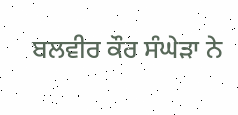ਬਲਵੀਰ ਕੌਰ ਸੰਘੇੜਾ ਨੇ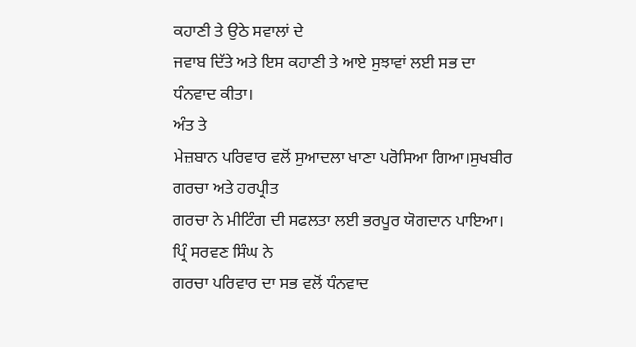ਕਹਾਣੀ ਤੇ ਉਠੇ ਸਵਾਲਾਂ ਦੇ
ਜਵਾਬ ਦਿੱਤੇ ਅਤੇ ਇਸ ਕਹਾਣੀ ਤੇ ਆਏ ਸੁਝਾਵਾਂ ਲਈ ਸਭ ਦਾ ਧੰਨਵਾਦ ਕੀਤਾ।
ਅੰਤ ਤੇ
ਮੇਜ਼ਬਾਨ ਪਰਿਵਾਰ ਵਲੋਂ ਸੁਆਦਲਾ ਖਾਣਾ ਪਰੋਸਿਆ ਗਿਆ।ਸੁਖਬੀਰ ਗਰਚਾ ਅਤੇ ਹਰਪ੍ਰੀਤ
ਗਰਚਾ ਨੇ ਮੀਟਿੰਗ ਦੀ ਸਫਲਤਾ ਲਈ ਭਰਪੂਰ ਯੋਗਦਾਨ ਪਾਇਆ। ਪ੍ਰਿੰ ਸਰਵਣ ਸਿੰਘ ਨੇ
ਗਰਚਾ ਪਰਿਵਾਰ ਦਾ ਸਭ ਵਲੋਂ ਧੰਨਵਾਦ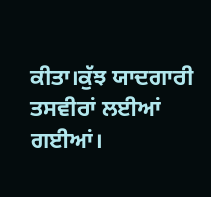ਕੀਤਾ।ਕੁੱਝ ਯਾਦਗਾਰੀ ਤਸਵੀਰਾਂ ਲਈਆਂ ਗਈਆਂ।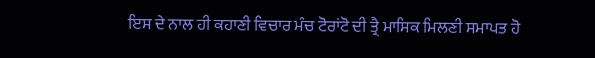ਇਸ ਦੇ ਨਾਲ ਹੀ ਕਹਾਣੀ ਵਿਚਾਰ ਮੰਚ ਟੋਰਾਂਟੋ ਦੀ ਤ੍ਰੈ ਮਾਸਿਕ ਮਿਲਣੀ ਸਮਾਪਤ ਹੋ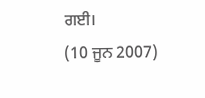ਗਈ।
(10 ਜੂਨ 2007)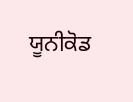ਯੂਨੀਕੋਡ